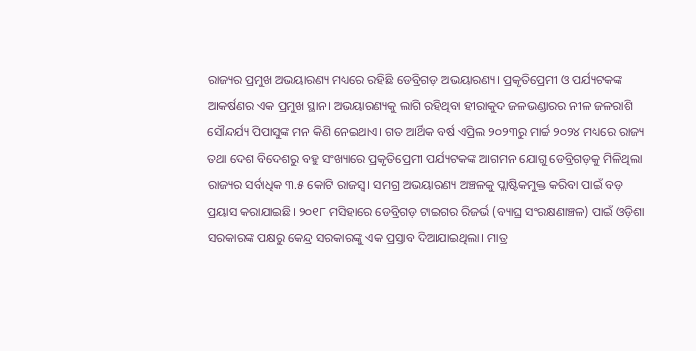ରାଜ୍ୟର ପ୍ରମୁଖ ଅଭୟାରଣ୍ୟ ମଧ୍ୟରେ ରହିଛି ଡେବ୍ରିଗଡ଼ ଅଭୟାରଣ୍ୟ। ପ୍ରକୃତିପ୍ରେମୀ ଓ ପର୍ଯ୍ୟଟକଙ୍କ ଆକର୍ଷଣର ଏକ ପ୍ରମୁଖ ସ୍ଥାନ। ଅଭୟାରଣ୍ୟକୁ ଲାଗି ରହିଥିବା ହୀରାକୁଦ ଜଳଭଣ୍ଡାରର ନୀଳ ଜଳରାଶି ସୌନ୍ଦର୍ଯ୍ୟ ପିପାସୁଙ୍କ ମନ କି‌ଣି ନେଇଥାଏ। ଗତ ଆର୍ଥିକ ବର୍ଷ ଏପ୍ରିଲ ୨୦୨୩ରୁ ମାର୍ଚ୍ଚ ୨୦୨୪ ମଧ୍ୟରେ ରାଜ୍ୟ ତଥା ଦେଶ ବିଦେଶରୁ ବହୁ ସଂଖ୍ୟାରେ ପ୍ରକୃତିପ୍ରେମୀ ପର୍ଯ୍ୟଟକଙ୍କ ଆଗମନ ଯୋଗୁ ଡେବ୍ରିଗଡ଼କୁ ମିଳିଥିଲା ରାଜ୍ୟର ସର୍ବାଧିକ ୩.୫ କୋଟି ରାଜସ୍ବ। ସମଗ୍ର ଅଭୟାରଣ୍ୟ ଅଞ୍ଚଳକୁ ପ୍ଲା‌ଷ୍ଟିକମୁକ୍ତ କରିବା ପାଇଁ ବଡ଼ ପ୍ରୟାସ କରାଯାଇଛି। ୨୦୧୮ ମସିହାରେ ଡେବ୍ରିଗଡ଼ ଟାଇଗର ରିଜର୍ଭ (ବ୍ୟାଘ୍ର ସଂରକ୍ଷଣାଞ୍ଚଳ) ପାଇଁ ଓଡ଼ିଶା ସରକାରଙ୍କ ପକ୍ଷରୁ କେନ୍ଦ୍ର ସରକାରଙ୍କୁ ଏକ ପ୍ରସ୍ତାବ ଦିଆଯାଇଥିଲା। ମାତ୍ର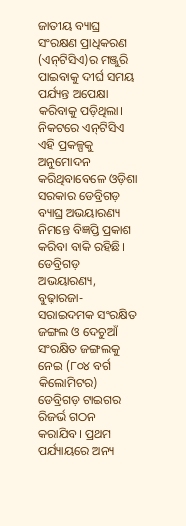ଜାତୀୟ ବ୍ୟାଘ୍ର ସଂରକ୍ଷଣ ପ୍ରାଧିକରଣ (ଏନ୍‌ଟିସିଏ)ର ମଞ୍ଜୁରି ପାଇବାକୁ ଦୀର୍ଘ ସମୟ ପର୍ଯ୍ୟନ୍ତ ଅପେକ୍ଷା କରିବାକୁ ପଡ଼ିଥିଲା। ନିକଟରେ ଏନ୍‌ଟିସିଏ ଏହି ପ୍ରକଳ୍ପକୁ ଅନୁମୋଦନ କରିଥିବାବେଳେ ଓଡ଼ିଶା ସରକାର ଡେବ୍ରିଗଡ଼ ବ୍ୟାଘ୍ର ଅଭୟାରଣ୍ୟ ନିମନ୍ତେ ବିଜ୍ଞପ୍ତି ପ୍ରକାଶ କରିବା ବାକି ରହିଛି। ଡେବ୍ରିଗଡ଼ ଅଭୟାରଣ୍ୟ, ବୁଢ଼ାରଜା-ସରାଇଦମକ ସଂରକ୍ଷିତ ଜଙ୍ଗଲ ଓ ଦେଚୁଆଁ ସଂରକ୍ଷିତ ଜଙ୍ଗଲକୁ ନେଇ (୮୦୪ ବର୍ଗ କିଲୋମିଟର) ଡେବ୍ରିଗଡ଼ ଟାଇଗର ରିଜର୍ଭ ଗଠନ କରାଯିବ। ପ୍ରଥମ ପର୍ଯ୍ୟାୟରେ ଅନ୍ୟ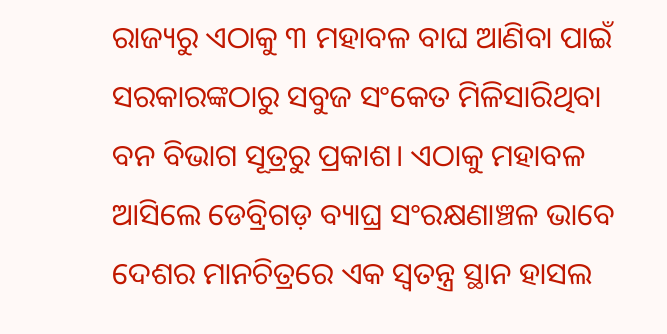ରାଜ୍ୟରୁ ଏଠାକୁ ୩ ମହାବଳ ବାଘ ଆଣିବା ପାଇଁ ସରକାରଙ୍କଠାରୁ ସବୁଜ ସଂକେତ ମିଳିସାରିଥିବା ବନ ବିଭାଗ ସୂତ୍ରରୁ ପ୍ରକାଶ। ଏଠାକୁ ମହାବଳ ଆସିଲେ ଡେବ୍ରିଗଡ଼ ବ୍ୟାଘ୍ର ସଂରକ୍ଷଣାଞ୍ଚଳ ଭାବେ ଦେଶର ମାନଚିତ୍ରରେ ଏକ ସ୍ବତନ୍ତ୍ର ସ୍ଥାନ ହାସଲ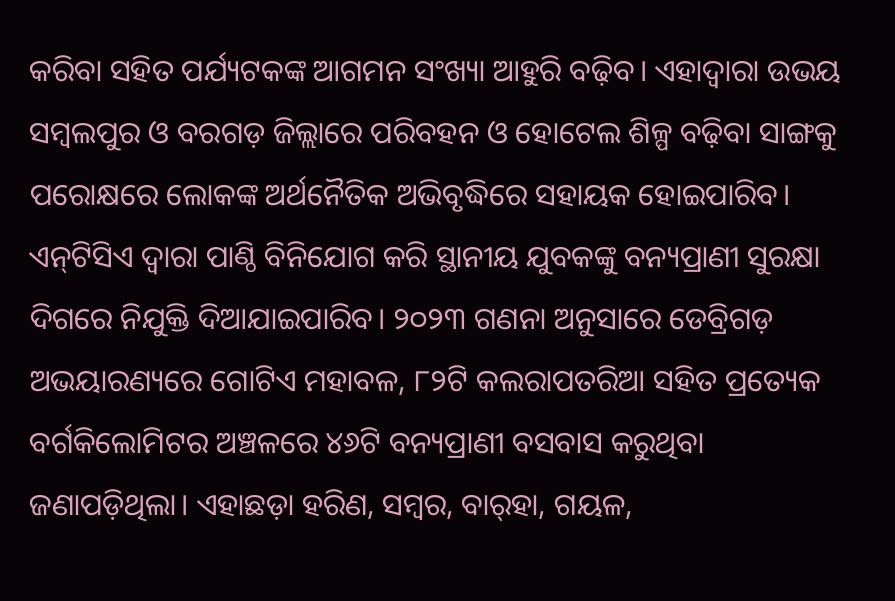କରିବା ସହିତ ପର୍ଯ୍ୟଟକଙ୍କ ଆଗମନ ସଂଖ୍ୟା ଆହୁରି ବଢ଼ିବ। ଏହାଦ୍ବାରା ଉଭୟ ସମ୍ବଲପୁର ଓ ବରଗଡ଼ ଜିଲ୍ଲାରେ ପରିବହନ ଓ ହୋଟେଲ ଶିଳ୍ପ ବଢ଼ିବା ସାଙ୍ଗକୁ ପରୋକ୍ଷରେ ଲୋକଙ୍କ ଅର୍ଥନୈତିକ ଅଭିବୃଦ୍ଧିରେ ସହାୟକ ହୋଇପାରିବ। ଏନ୍‌ଟିସିଏ ଦ୍ବାରା ପାଣ୍ଠି ବିନିଯୋଗ କରି ସ୍ଥାନୀୟ ଯୁବକଙ୍କୁ ବନ୍ୟପ୍ରାଣୀ ସୁରକ୍ଷା ଦିଗରେ ନିଯୁକ୍ତି ଦିଆଯାଇପାରିବ। ୨୦୨୩ ଗଣନା ଅନୁସାରେ ଡେବ୍ରିଗଡ଼ ଅଭୟାରଣ୍ୟରେ ଗୋଟିଏ ମହାବଳ, ୮୨ଟି କଲରାପତରିଆ ସହିତ ପ୍ରତ୍ୟେକ ବର୍ଗକିଲୋମିଟର ଅଞ୍ଚଳରେ ୪୬ଟି ବନ୍ୟପ୍ରାଣୀ ବସବାସ କରୁଥିବା ଜଣାପଡ଼ିଥିଲା। ଏହାଛଡ଼ା ହରିଣ, ସମ୍ବର, ବାର୍‌ହା, ଗୟଳ,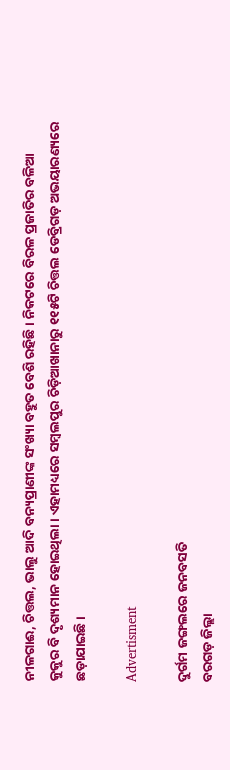ନୀଳଗାଈ, ଚିତ୍ତଲ, ଭାଲୁ ଆଦି ବନ୍ୟପ୍ରାଣୀଙ୍କ ସଂଖ୍ୟା ବହୁତ ବେଶି ରହିଛି। ନିକଟରେ ବିରଳ ପ୍ରଜାତିର ବଳିଆ କୁକୁର ବି ଦୃଶ୍ୟମାନ ହୋଇଥିଲା। ଏହାମଧ୍ୟରେ ସମ୍ବଲପୁର ଚିଡ଼ିଆଖାନାରୁ ୧୧୫ଟି ଚିତ୍ତଲ ଡେବ୍ରିଗଡ଼ ଅଭୟାରଣ୍ୟ‌ରେ ଛଡ଼ାଯାଇଛି।

Advertisment

ଦୁର୍ଗମ ଜଙ୍ଗଲରେ ଜନବସତି
ବରଗଡ଼ ଜିଲ୍ଲା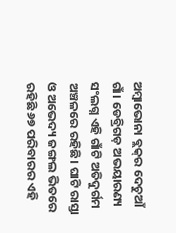ଅମ୍ବାଭୋନା ବ୍ଲକ୍‌ର ଦେଚୁଆଁ ଗାଁ। ଡେବ୍ରିଗଡ଼ ଅଭୟାରଣ୍ୟ ସଂଲଗ୍ନ ଏହି ଗାଁଟି ଅତିଦୁର୍ଗମ ଅଞ୍ଚଳରେ ରହିଛି। ଘାଟି ରାସ୍ତା ଓ ଅଭେଦ୍ୟ ଜଙ୍ଗଲ ଭିତରେ ରହିଛି ୬୭ ପରିବାରର ଏହି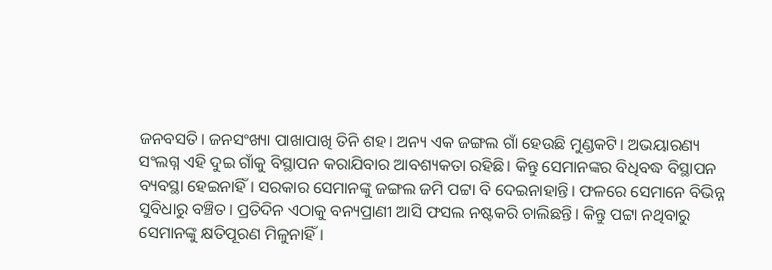ଜନବସତି। ଜନସଂଖ୍ୟା ପାଖାପାଖି ତିନି ଶହ। ଅନ୍ୟ ଏକ ଜଙ୍ଗଲ ଗାଁ ହେଉଛି ମୁଣ୍ଡକଟି। ଅଭୟାରଣ୍ୟ ସଂଲଗ୍ନ ଏହି ଦୁଇ ଗାଁକୁ ବିସ୍ଥାପନ କରାଯିବାର ଆବଶ୍ୟକତା ରହିଛି। କିନ୍ତୁ ସେମାନଙ୍କର ବିଧିବଦ୍ଧ ବିସ୍ଥାପନ ବ୍ୟବସ୍ଥା ହେଇନାହିଁ। ସରକାର ସେମାନଙ୍କୁ ଜଙ୍ଗଲ ଜମି ପଟ୍ଟା ବି ଦେଇନାହାନ୍ତି। ଫଳରେ ସେମାନେ ବିଭିନ୍ନ ସୁବିଧାରୁ ବଞ୍ଚିତ। ପ୍ରତିଦିନ ଏଠାକୁ ବନ୍ୟପ୍ରାଣୀ ଆସି ଫସଲ ନଷ୍ଟକରି ଚାଲିଛନ୍ତି। କିନ୍ତୁ ପଟ୍ଟା ନଥିବାରୁ ସେମାନଙ୍କୁ କ୍ଷତିପୂରଣ ମିଳୁନାହିଁ।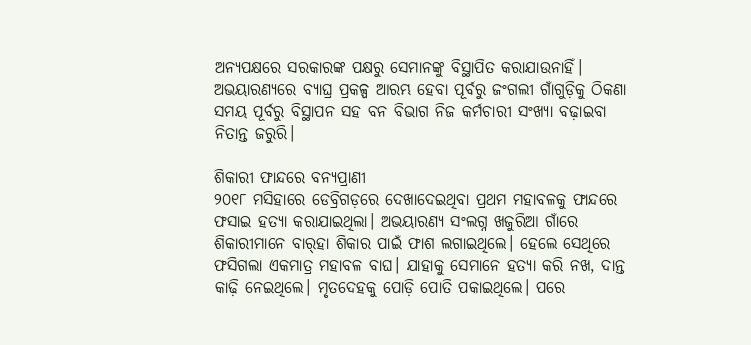ଅନ୍ୟପକ୍ଷରେ ସରକାରଙ୍କ ପକ୍ଷରୁ ସେମାନଙ୍କୁ ବିସ୍ଥାପିତ କରାଯାଉନାହିଁ। ଅଭୟାରଣ୍ୟରେ ବ୍ୟାଘ୍ର ପ୍ରକଳ୍ପ ଆରମ୍ଭ ହେବା ପୂର୍ବରୁ ଜଂଗଲୀ ଗାଁଗୁଡ଼ିକୁ ଠିକଣା ସମୟ ପୂର୍ବରୁ ବିସ୍ଥାପନ ସହ ବନ ବିଭାଗ ନିଜ କର୍ମଚାରୀ ସଂଖ୍ୟା ବଢ଼ାଇବା ନିତାନ୍ତ ଜରୁରି।

ଶିକାରୀ ଫାନ୍ଦରେ ବନ୍ୟପ୍ରାଣୀ
୨୦୧୮ ମସିହାରେ ଡେବ୍ରିଗଡ଼ରେ ଦେଖାଦେଇଥିବା ପ୍ରଥମ ମହାବଳକୁ ଫାନ୍ଦରେ ଫସାଇ ହତ୍ୟା କରାଯାଇଥିଲା। ଅଭୟାରଣ୍ୟ ସଂଲଗ୍ନ ଖଜୁରିଆ ଗାଁରେ ଶିକାରୀମାନେ ବାର୍‌ହା ଶିକାର ପାଇଁ ଫାଶ ଲଗାଇଥିଲେ। ହେଲେ ସେଥିରେ ଫସିଗଲା ଏକମାତ୍ର ମହାବଳ ବାଘ। ଯାହାକୁ ସେମାନେ ହତ୍ୟା କରି ନଖ, ଦାନ୍ତ କାଢ଼ି ନେଇଥିଲେ। ମୃତଦେହକୁ ପୋଡ଼ି ପୋତି ପକାଇଥିଲେ। ପରେ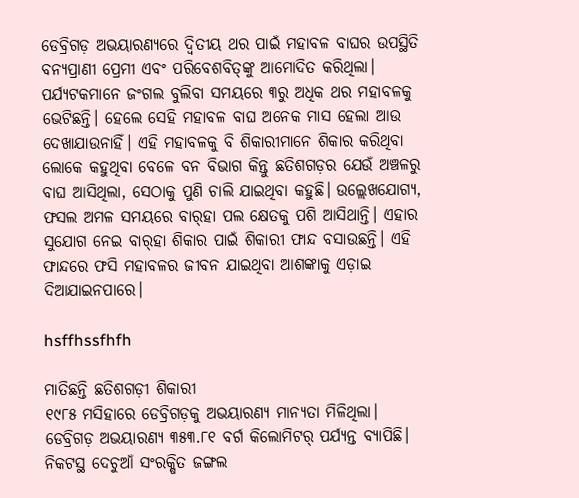ଡେବ୍ରିଗଡ଼ ଅଭୟାରଣ୍ୟରେ ଦ୍ବିତୀୟ ଥର ପାଇଁ ମହାବଳ ବାଘର ଉପସ୍ଥିତି ବନ୍ୟପ୍ରାଣୀ ପ୍ରେମୀ ଏବଂ ପରିବେଶବିତ୍‌ଙ୍କୁ ଆମୋଦିତ କରିଥିଲା। ପର୍ଯ୍ୟଟକମାନେ ଜଂଗଲ ବୁଲିବା ସମୟରେ ୩ରୁ ଅଧିକ ଥର ମହାବଳକୁ ଭେଟିଛନ୍ତି। ହେଲେ ସେହି ମହାବଳ ବାଘ ଅନେକ ମାସ ହେଲା ଆଉ ଦେଖାଯାଉନାହିଁ। ଏହି ମହାବଳକୁ ବି ଶିକାରୀମାନେ ଶିକାର କରିଥିବା ଲୋକେ କହୁଥିବା ବେଳେ ବନ ବିଭାଗ କିନ୍ତୁ ଛତିଶଗଡ଼ର ଯେଉଁ ଅଞ୍ଚଳରୁ ବାଘ ଆସିଥିଲା, ସେଠାକୁ ପୁଣି ଚାଲି ଯାଇଥିବା କହୁଛି। ଉଲ୍ଲେଖଯୋଗ୍ୟ, ଫସଲ ଅମଳ ସମୟରେ ବାର୍‌ହା ପଲ ‌କ୍ଷେତକୁ ପଶି ଆସିଥାନ୍ତି। ଏହାର ସୁଯୋଗ ନେଇ ବାର୍‌ହା ଶିକାର ପାଇଁ ଶିକାରୀ ଫାନ୍ଦ ବସାଉଛନ୍ତି। ଏହି ଫାନ୍ଦରେ ଫସି ମହାବଳର ଜୀବନ ଯାଇଥିବା ଆଶଙ୍କାକୁ ଏଡ଼ାଇ ଦିଆଯାଇନପାରେ।

hsffhssfhfh

ମାତିଛନ୍ତି ଛତିଶଗଡ଼ୀ ଶିକାରୀ
୧୯୮୫ ମସିହାରେ ଡେବ୍ରିଗଡ଼କୁ ଅଭୟାରଣ୍ୟ ମାନ୍ୟତା ମିଳିଥିଲା। ଡେବ୍ରିଗଡ଼ ଅଭୟାରଣ୍ୟ ୩୫୩.୮୧ ବର୍ଗ କିଲୋମିଟର୍‌ ପର୍ଯ୍ୟନ୍ତ ବ୍ୟାପିଛି। ନିକଟସ୍ଥ ଦେଚୁଆଁ ସଂରକ୍ଷିତ ଜଙ୍ଗଲ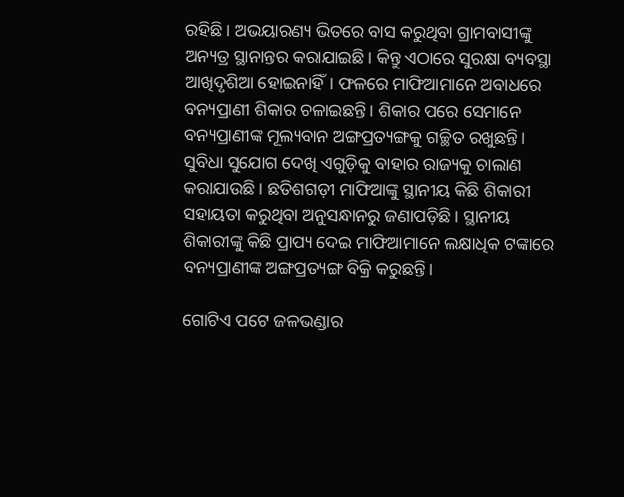ରହିଛି। ଅଭୟାରଣ୍ୟ ଭିତରେ ବାସ କରୁଥିବା ଗ୍ରାମବାସୀଙ୍କୁ ଅନ୍ୟତ୍ର ସ୍ଥାନାନ୍ତର କରାଯାଇଛି। କିନ୍ତୁ ଏଠାରେ ସୁରକ୍ଷା ବ୍ୟବସ୍ଥା ଆଖିଦୃଶିଆ ହୋଇନାହିଁ। ଫଳରେ ମାଫିଆମାନେ ଅବାଧରେ ବନ୍ୟପ୍ରାଣୀ ଶିକାର ଚଳାଇଛନ୍ତି। ଶିକାର ପରେ ସେମାନେ ବନ୍ୟପ୍ରାଣୀଙ୍କ ମୂଲ୍ୟବାନ ଅଙ୍ଗପ୍ରତ୍ୟଙ୍ଗକୁ ଗଚ୍ଛିତ ରଖୁଛନ୍ତି। ସୁବିଧା ସୁଯୋଗ ଦେଖି ଏଗୁଡ଼ିକୁ ବାହାର ରାଜ୍ୟକୁ ଚାଲାଣ କରାଯାଉଛି। ଛତିଶଗଡ଼ୀ ମାଫିଆଙ୍କୁ ସ୍ଥାନୀୟ କିଛି ଶିକାରୀ ସହାୟତା କରୁଥିବା ଅନୁସନ୍ଧାନରୁ ଜଣାପଡ଼ିଛି। ସ୍ଥାନୀୟ ଶିକାରୀଙ୍କୁ କିଛି ପ୍ରାପ୍ୟ ଦେଇ ମାଫିଆମାନେ ଲକ୍ଷାଧିକ ଟଙ୍କାରେ ବନ୍ୟପ୍ରାଣୀଙ୍କ ଅଙ୍ଗପ୍ରତ୍ୟଙ୍ଗ ବିକ୍ରି କରୁଛନ୍ତି।

ଗୋଟିଏ ପଟେ ଜଳଭଣ୍ଡାର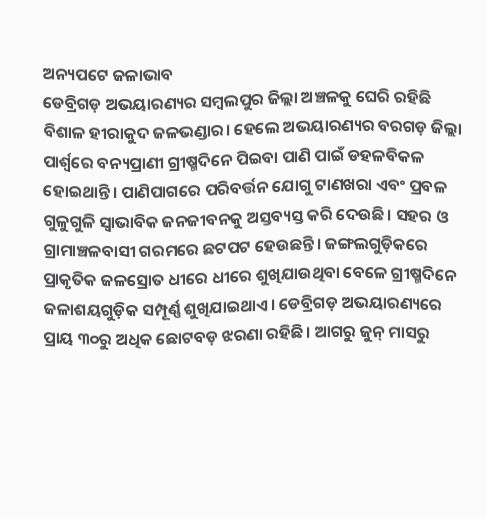ଅନ୍ୟପଟେ ଜଳାଭାବ
ଡେବ୍ରିଗଡ଼ ଅଭୟାରଣ୍ୟର ସମ୍ବଲପୁର ଜିଲ୍ଲା ଅଞ୍ଚଳକୁ ଘେରି ରହିଛି ବିଶାଳ ହୀରାକୁଦ ଜଳଭଣ୍ଡାର। ହେଲେ ଅଭୟ‌ାରଣ୍ୟର ବରଗଡ଼ ଜିଲ୍ଲା ପାର୍ଶ୍ବରେ ବନ୍ୟପ୍ରାଣୀ ଗ୍ରୀଷ୍ମଦିନେ ପିଇବା ପାଣି ପାଇଁ ଡହଳବିକଳ ହୋଇଥାନ୍ତି। ପାଣିପାଗରେ ପରିବର୍ତ୍ତନ ଯୋଗୁ ଟାଣଖରା ଏବଂ ପ୍ରବଳ ଗୁଳୁଗୁଳି ସ୍ବାଭାବିକ ଜନଜୀବନକୁ ଅସ୍ତବ୍ୟସ୍ତ କରି ଦେଉଛି। ସହର ଓ ଗ୍ରାମାଞ୍ଚଳବାସୀ ଗରମରେ ଛଟପଟ ହେଉଛନ୍ତି। ଜଙ୍ଗଲଗୁଡ଼ିକରେ ପ୍ରାକୃତିକ ଜଳସ୍ରୋତ ଧୀରେ ଧୀରେ ଶୁଖିଯାଉଥିବା ବେଳେ ଗ୍ରୀଷ୍ମଦିନେ ଜଳାଶୟଗୁଡ଼ିକ ସମ୍ପୂର୍ଣ୍ଣ ଶୁଖିଯାଇଥାଏ। ଡେବ୍ରିଗଡ଼ ଅଭୟାରଣ୍ୟରେ ପ୍ରାୟ ୩୦ରୁ ଅଧିକ ଛୋଟବଡ଼ ଝରଣା ରହିଛି। ଆଗରୁ ଜୁନ୍‌ ମାସରୁ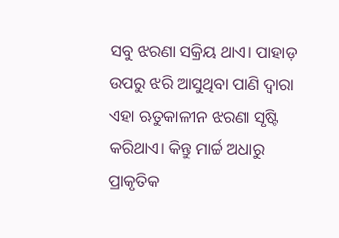ସବୁ ଝରଣା ସକ୍ରିୟ ଥାଏ। ପାହାଡ଼ ଉପରୁ ଝରି ଆସୁଥିବା ପାଣି ଦ୍ବାରା ଏହା ଋତୁକାଳୀନ ଝରଣା ସୃଷ୍ଟି କରିଥାଏ। କିନ୍ତୁ ମାର୍ଚ୍ଚ ଅଧାରୁ ପ୍ରାକୃତିକ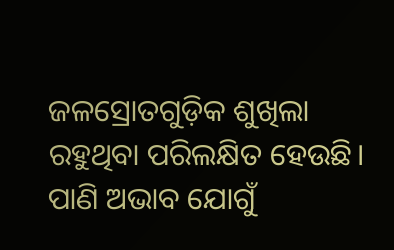ଜଳସ୍ରୋତଗୁଡ଼ିକ ଶୁଖିଲା ରହୁଥିବା ପରିଲକ୍ଷିତ ହେଉଛି। ପାଣି ଅଭାବ ଯୋଗୁଁ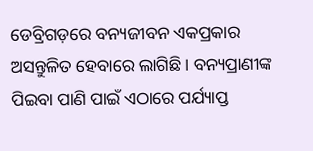ଡେବ୍ରିଗଡ଼ରେ ବନ୍ୟଜୀବନ ଏକପ୍ରକାର ଅସନ୍ତୁଳିତ ହେବାରେ ଲାଗିଛି। ବନ୍ୟପ୍ରାଣୀଙ୍କ ପିଇବା ପାଣି ପାଇଁ ଏଠାରେ ପର୍ଯ୍ୟାପ୍ତ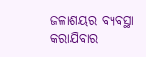ଜଳାଶୟର ବ୍ୟବସ୍ଥା କରାଯିବ‌ାର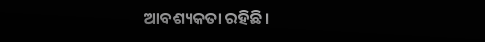ଆବଶ୍ୟକତା ରହିଛି।